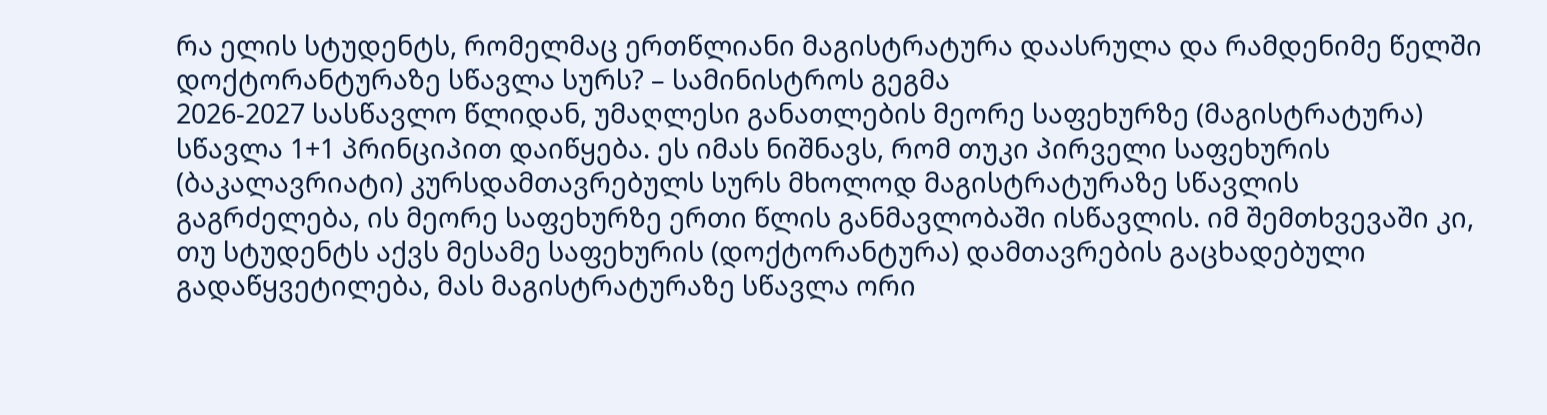რა ელის სტუდენტს, რომელმაც ერთწლიანი მაგისტრატურა დაასრულა და რამდენიმე წელში დოქტორანტურაზე სწავლა სურს? – სამინისტროს გეგმა
2026-2027 სასწავლო წლიდან, უმაღლესი განათლების მეორე საფეხურზე (მაგისტრატურა) სწავლა 1+1 პრინციპით დაიწყება. ეს იმას ნიშნავს, რომ თუკი პირველი საფეხურის (ბაკალავრიატი) კურსდამთავრებულს სურს მხოლოდ მაგისტრატურაზე სწავლის გაგრძელება, ის მეორე საფეხურზე ერთი წლის განმავლობაში ისწავლის. იმ შემთხვევაში კი, თუ სტუდენტს აქვს მესამე საფეხურის (დოქტორანტურა) დამთავრების გაცხადებული გადაწყვეტილება, მას მაგისტრატურაზე სწავლა ორი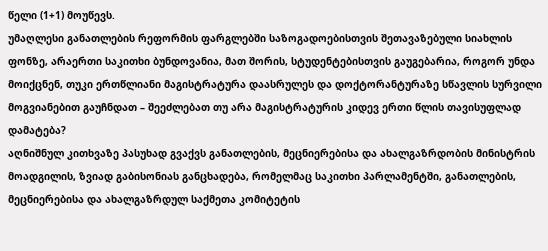წელი (1+1) მოუწევს.
უმაღლესი განათლების რეფორმის ფარგლებში საზოგადოებისთვის შეთავაზებული სიახლის ფონზე, არაერთი საკითხი ბუნდოვანია, მათ შორის, სტუდენტებისთვის გაუგებარია, როგორ უნდა მოიქცნენ, თუკი ერთწლიანი მაგისტრატურა დაასრულეს და დოქტორანტურაზე სწავლის სურვილი მოგვიანებით გაუჩნდათ – შეეძლებათ თუ არა მაგისტრატურის კიდევ ერთი წლის თავისუფლად დამატება?
აღნიშნულ კითხვაზე პასუხად გვაქვს განათლების, მეცნიერებისა და ახალგაზრდობის მინისტრის მოადგილის, ზვიად გაბისონიას განცხადება, რომელმაც საკითხი პარლამენტში, განათლების, მეცნიერებისა და ახალგაზრდულ საქმეთა კომიტეტის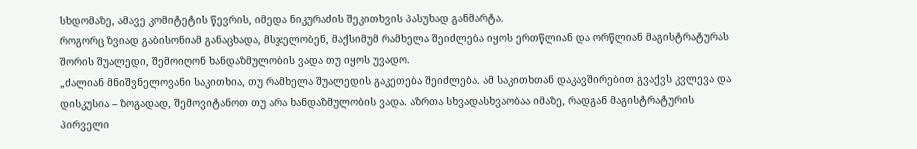სხდომაზე, ამავე კომიტეტის წევრის, იმედა ნიკურაძის შეკითხვის პასუხად განმარტა.
როგორც ზვიად გაბისონიამ განაცხადა, მსჯელობენ, მაქსიმუმ რამხელა შეიძლება იყოს ერთწლიან და ორწლიან მაგისტრატურას შორის შუალედი, შემოიღონ ხანდაზმულობის ვადა თუ იყოს უვადო.
„ძალიან მნიშვნელოვანი საკითხია, თუ რამხელა შუალედის გაკეთება შეიძლება. ამ საკითხთან დაკავშირებით გვაქვს კვლევა და დისკუსია – ზოგადად, შემოვიტანოთ თუ არა ხანდაზმულობის ვადა. აზრთა სხვადასხვაობაა იმაზე, რადგან მაგისტრატურის პირველი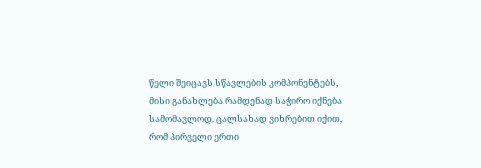წელი შეიცავს სწავლების კომპონენტებს, მისი განახლება რამდენად საჭირო იქნება სამომავლოდ. ცალსახად ვიხრებით იქით, რომ პირველი ერთი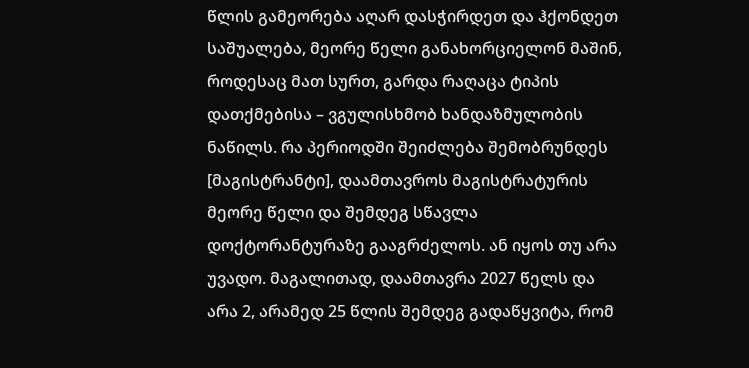წლის გამეორება აღარ დასჭირდეთ და ჰქონდეთ საშუალება, მეორე წელი განახორციელონ მაშინ, როდესაც მათ სურთ, გარდა რაღაცა ტიპის დათქმებისა – ვგულისხმობ ხანდაზმულობის ნაწილს. რა პერიოდში შეიძლება შემობრუნდეს [მაგისტრანტი], დაამთავროს მაგისტრატურის მეორე წელი და შემდეგ სწავლა დოქტორანტურაზე გააგრძელოს. ან იყოს თუ არა უვადო. მაგალითად, დაამთავრა 2027 წელს და არა 2, არამედ 25 წლის შემდეგ გადაწყვიტა, რომ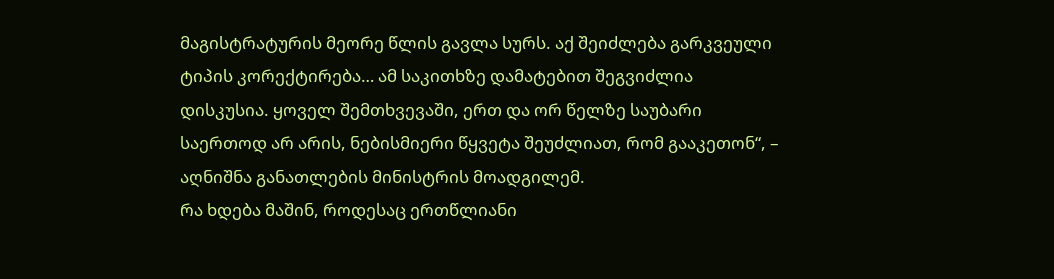მაგისტრატურის მეორე წლის გავლა სურს. აქ შეიძლება გარკვეული ტიპის კორექტირება… ამ საკითხზე დამატებით შეგვიძლია დისკუსია. ყოველ შემთხვევაში, ერთ და ორ წელზე საუბარი საერთოდ არ არის, ნებისმიერი წყვეტა შეუძლიათ, რომ გააკეთონ“, – აღნიშნა განათლების მინისტრის მოადგილემ.
რა ხდება მაშინ, როდესაც ერთწლიანი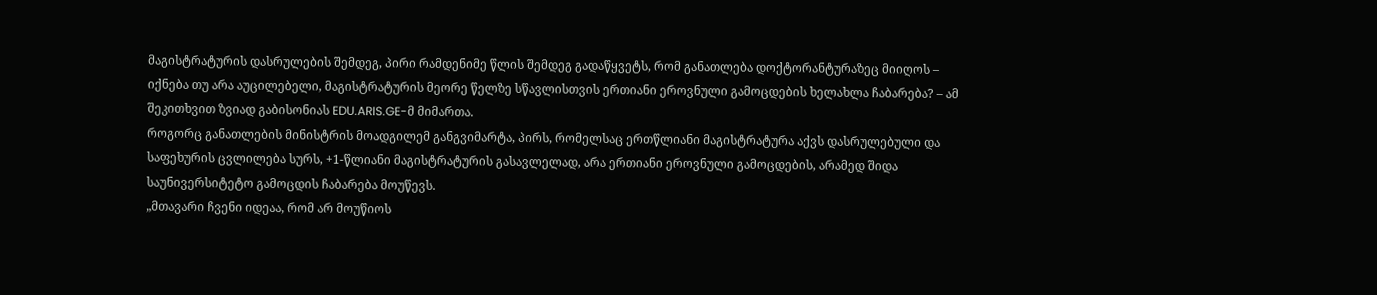მაგისტრატურის დასრულების შემდეგ, პირი რამდენიმე წლის შემდეგ გადაწყვეტს, რომ განათლება დოქტორანტურაზეც მიიღოს – იქნება თუ არა აუცილებელი, მაგისტრატურის მეორე წელზე სწავლისთვის ერთიანი ეროვნული გამოცდების ხელახლა ჩაბარება? – ამ შეკითხვით ზვიად გაბისონიას EDU.ARIS.GE-მ მიმართა.
როგორც განათლების მინისტრის მოადგილემ განგვიმარტა, პირს, რომელსაც ერთწლიანი მაგისტრატურა აქვს დასრულებული და საფეხურის ცვლილება სურს, +1-წლიანი მაგისტრატურის გასავლელად, არა ერთიანი ეროვნული გამოცდების, არამედ შიდა საუნივერსიტეტო გამოცდის ჩაბარება მოუწევს.
„მთავარი ჩვენი იდეაა, რომ არ მოუწიოს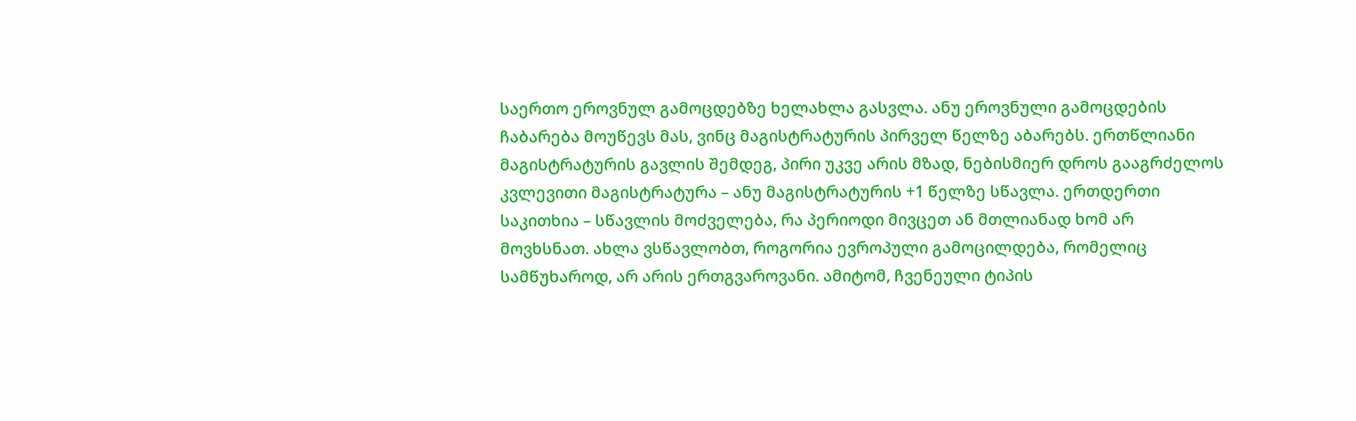საერთო ეროვნულ გამოცდებზე ხელახლა გასვლა. ანუ ეროვნული გამოცდების ჩაბარება მოუწევს მას, ვინც მაგისტრატურის პირველ წელზე აბარებს. ერთწლიანი მაგისტრატურის გავლის შემდეგ, პირი უკვე არის მზად, ნებისმიერ დროს გააგრძელოს კვლევითი მაგისტრატურა – ანუ მაგისტრატურის +1 წელზე სწავლა. ერთდერთი საკითხია – სწავლის მოძველება, რა პერიოდი მივცეთ ან მთლიანად ხომ არ მოვხსნათ. ახლა ვსწავლობთ, როგორია ევროპული გამოცილდება, რომელიც სამწუხაროდ, არ არის ერთგვაროვანი. ამიტომ, ჩვენეული ტიპის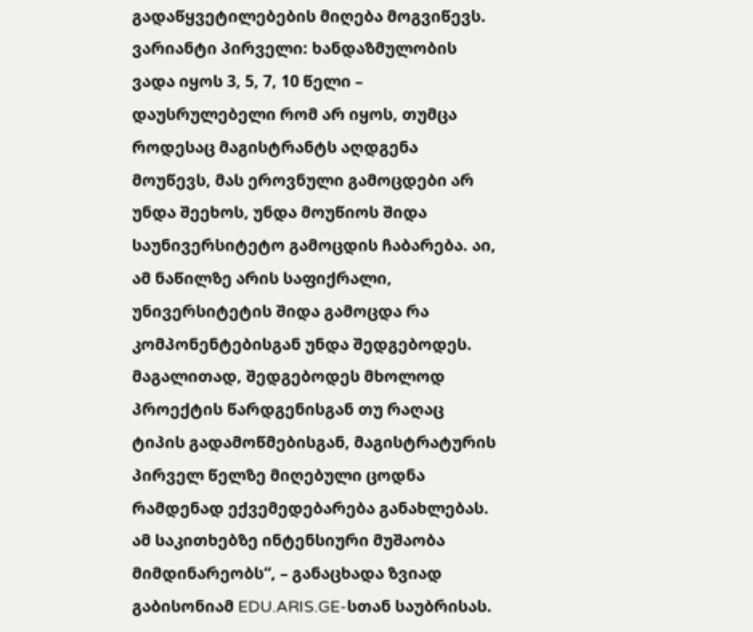გადაწყვეტილებების მიღება მოგვიწევს. ვარიანტი პირველი: ხანდაზმულობის ვადა იყოს 3, 5, 7, 10 წელი – დაუსრულებელი რომ არ იყოს, თუმცა როდესაც მაგისტრანტს აღდგენა მოუწევს, მას ეროვნული გამოცდები არ უნდა შეეხოს, უნდა მოუწიოს შიდა საუნივერსიტეტო გამოცდის ჩაბარება. აი, ამ ნაწილზე არის საფიქრალი, უნივერსიტეტის შიდა გამოცდა რა კომპონენტებისგან უნდა შედგებოდეს. მაგალითად, შედგებოდეს მხოლოდ პროექტის წარდგენისგან თუ რაღაც ტიპის გადამოწმებისგან, მაგისტრატურის პირველ წელზე მიღებული ცოდნა რამდენად ექვემედებარება განახლებას. ამ საკითხებზე ინტენსიური მუშაობა მიმდინარეობს“, – განაცხადა ზვიად გაბისონიამ EDU.ARIS.GE-სთან საუბრისას.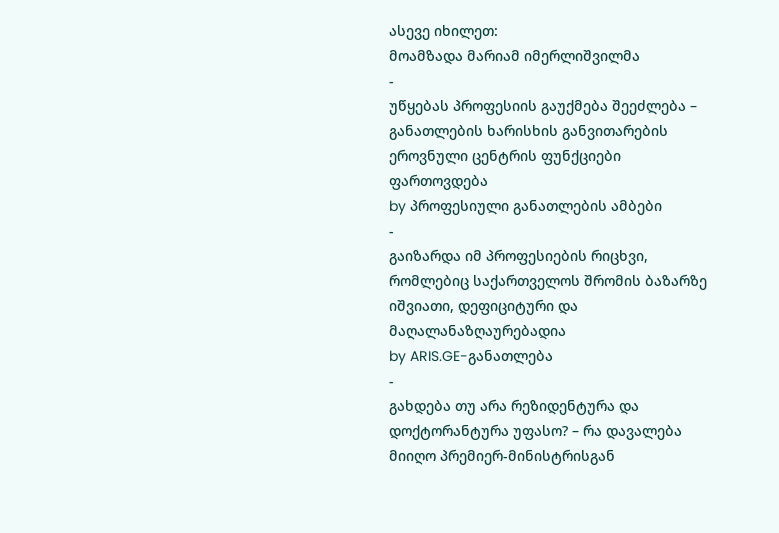ასევე იხილეთ:
მოამზადა მარიამ იმერლიშვილმა
-
უწყებას პროფესიის გაუქმება შეეძლება – განათლების ხარისხის განვითარების ეროვნული ცენტრის ფუნქციები ფართოვდება
by პროფესიული განათლების ამბები
-
გაიზარდა იმ პროფესიების რიცხვი, რომლებიც საქართველოს შრომის ბაზარზე იშვიათი, დეფიციტური და მაღალანაზღაურებადია
by ARIS.GE-განათლება
-
გახდება თუ არა რეზიდენტურა და დოქტორანტურა უფასო? – რა დავალება მიიღო პრემიერ-მინისტრისგან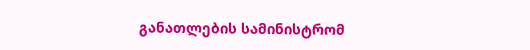განათლების სამინისტრომ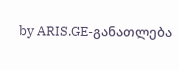by ARIS.GE-განათლება